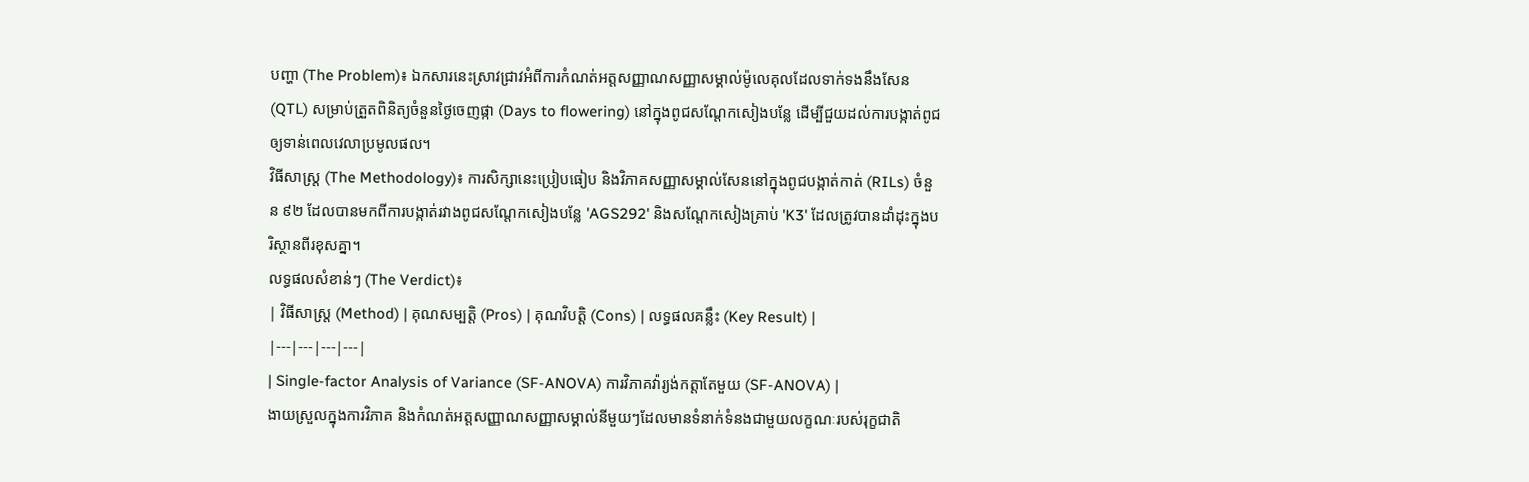បញ្ហា (The Problem)៖ ឯកសារនេះស្រាវជ្រាវអំពីការកំណត់អត្តសញ្ញាណសញ្ញាសម្គាល់ម៉ូលេគុលដែលទាក់ទងនឹងសែន (QTL) សម្រាប់ត្រួតពិនិត្យចំនួនថ្ងៃចេញផ្កា (Days to flowering) នៅក្នុងពូជសណ្តែកសៀងបន្លែ ដើម្បីជួយដល់ការបង្កាត់ពូជឲ្យទាន់ពេលវេលាប្រមូលផល។
វិធីសាស្ត្រ (The Methodology)៖ ការសិក្សានេះប្រៀបធៀប និងវិភាគសញ្ញាសម្គាល់សែននៅក្នុងពូជបង្កាត់កាត់ (RILs) ចំនួន ៩២ ដែលបានមកពីការបង្កាត់រវាងពូជសណ្តែកសៀងបន្លែ 'AGS292' និងសណ្តែកសៀងគ្រាប់ 'K3' ដែលត្រូវបានដាំដុះក្នុងបរិស្ថានពីរខុសគ្នា។
លទ្ធផលសំខាន់ៗ (The Verdict)៖
| វិធីសាស្ត្រ (Method) | គុណសម្បត្តិ (Pros) | គុណវិបត្តិ (Cons) | លទ្ធផលគន្លឹះ (Key Result) |
|---|---|---|---|
| Single-factor Analysis of Variance (SF-ANOVA) ការវិភាគវ៉ារ្យង់កត្តាតែមួយ (SF-ANOVA) |
ងាយស្រួលក្នុងការវិភាគ និងកំណត់អត្តសញ្ញាណសញ្ញាសម្គាល់នីមួយៗដែលមានទំនាក់ទំនងជាមួយលក្ខណៈរបស់រុក្ខជាតិ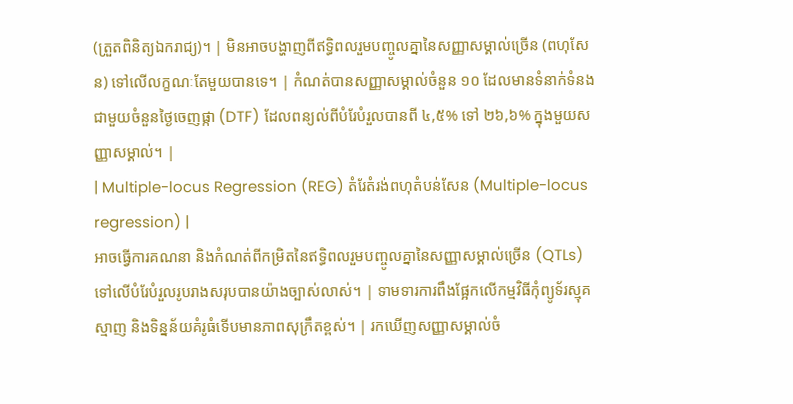(ត្រួតពិនិត្យឯករាជ្យ)។ | មិនអាចបង្ហាញពីឥទ្ធិពលរួមបញ្ចូលគ្នានៃសញ្ញាសម្គាល់ច្រើន (ពហុសែន) ទៅលើលក្ខណៈតែមួយបានទេ។ | កំណត់បានសញ្ញាសម្គាល់ចំនួន ១០ ដែលមានទំនាក់ទំនងជាមួយចំនួនថ្ងៃចេញផ្កា (DTF) ដែលពន្យល់ពីបំរែបំរួលបានពី ៤,៥% ទៅ ២៦,៦% ក្នុងមួយសញ្ញាសម្គាល់។ |
| Multiple-locus Regression (REG) តំរែតំរង់ពហុតំបន់សែន (Multiple-locus regression) |
អាចធ្វើការគណនា និងកំណត់ពីកម្រិតនៃឥទ្ធិពលរួមបញ្ចូលគ្នានៃសញ្ញាសម្គាល់ច្រើន (QTLs) ទៅលើបំរែបំរួលរូបរាងសរុបបានយ៉ាងច្បាស់លាស់។ | ទាមទារការពឹងផ្អែកលើកម្មវិធីកុំព្យូទ័រស្មុគស្មាញ និងទិន្នន័យគំរូធំទើបមានភាពសុក្រឹតខ្ពស់។ | រកឃើញសញ្ញាសម្គាល់ចំ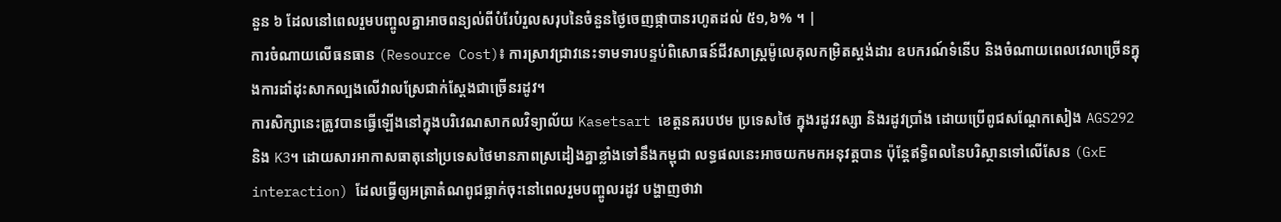នួន ៦ ដែលនៅពេលរួមបញ្ចូលគ្នាអាចពន្យល់ពីបំរែបំរួលសរុបនៃចំនួនថ្ងៃចេញផ្កាបានរហូតដល់ ៥១,៦% ។ |
ការចំណាយលើធនធាន (Resource Cost)៖ ការស្រាវជ្រាវនេះទាមទារបន្ទប់ពិសោធន៍ជីវសាស្ត្រម៉ូលេគុលកម្រិតស្តង់ដារ ឧបករណ៍ទំនើប និងចំណាយពេលវេលាច្រើនក្នុងការដាំដុះសាកល្បងលើវាលស្រែជាក់ស្តែងជាច្រើនរដូវ។
ការសិក្សានេះត្រូវបានធ្វើឡើងនៅក្នុងបរិវេណសាកលវិទ្យាល័យ Kasetsart ខេត្តនគរបឋម ប្រទេសថៃ ក្នុងរដូវវស្សា និងរដូវប្រាំង ដោយប្រើពូជសណ្តែកសៀង AGS292 និង K3។ ដោយសារអាកាសធាតុនៅប្រទេសថៃមានភាពស្រដៀងគ្នាខ្លាំងទៅនឹងកម្ពុជា លទ្ធផលនេះអាចយកមកអនុវត្តបាន ប៉ុន្តែឥទ្ធិពលនៃបរិស្ថានទៅលើសែន (GxE interaction) ដែលធ្វើឲ្យអត្រាតំណពូជធ្លាក់ចុះនៅពេលរួមបញ្ចូលរដូវ បង្ហាញថាវា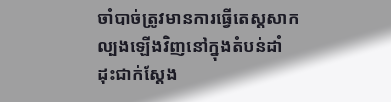ចាំបាច់ត្រូវមានការធ្វើតេស្តសាកល្បងឡើងវិញនៅក្នុងតំបន់ដាំដុះជាក់ស្តែង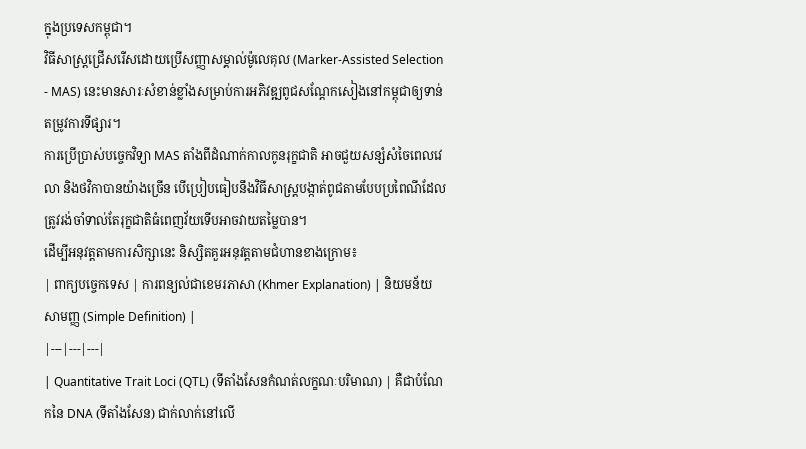ក្នុងប្រទេសកម្ពុជា។
វិធីសាស្ត្រជ្រើសរើសដោយប្រើសញ្ញាសម្គាល់ម៉ូលេគុល (Marker-Assisted Selection - MAS) នេះមានសារៈសំខាន់ខ្លាំងសម្រាប់ការអភិវឌ្ឍពូជសណ្តែកសៀងនៅកម្ពុជាឲ្យទាន់តម្រូវការទីផ្សារ។
ការប្រើប្រាស់បច្ចេកវិទ្យា MAS តាំងពីដំណាក់កាលកូនរុក្ខជាតិ អាចជួយសន្សំសំចៃពេលវេលា និងថវិកាបានយ៉ាងច្រើន បើប្រៀបធៀបនឹងវិធីសាស្ត្របង្កាត់ពូជតាមបែបប្រពៃណីដែលត្រូវរង់ចាំទាល់តែរុក្ខជាតិធំពេញវ័យទើបអាចវាយតម្លៃបាន។
ដើម្បីអនុវត្តតាមការសិក្សានេះ និស្សិតគួរអនុវត្តតាមជំហានខាងក្រោម៖
| ពាក្យបច្ចេកទេស | ការពន្យល់ជាខេមរភាសា (Khmer Explanation) | និយមន័យសាមញ្ញ (Simple Definition) |
|---|---|---|
| Quantitative Trait Loci (QTL) (ទីតាំងសែនកំណត់លក្ខណៈបរិមាណ) | គឺជាបំណែកនៃ DNA (ទីតាំងសែន) ជាក់លាក់នៅលើ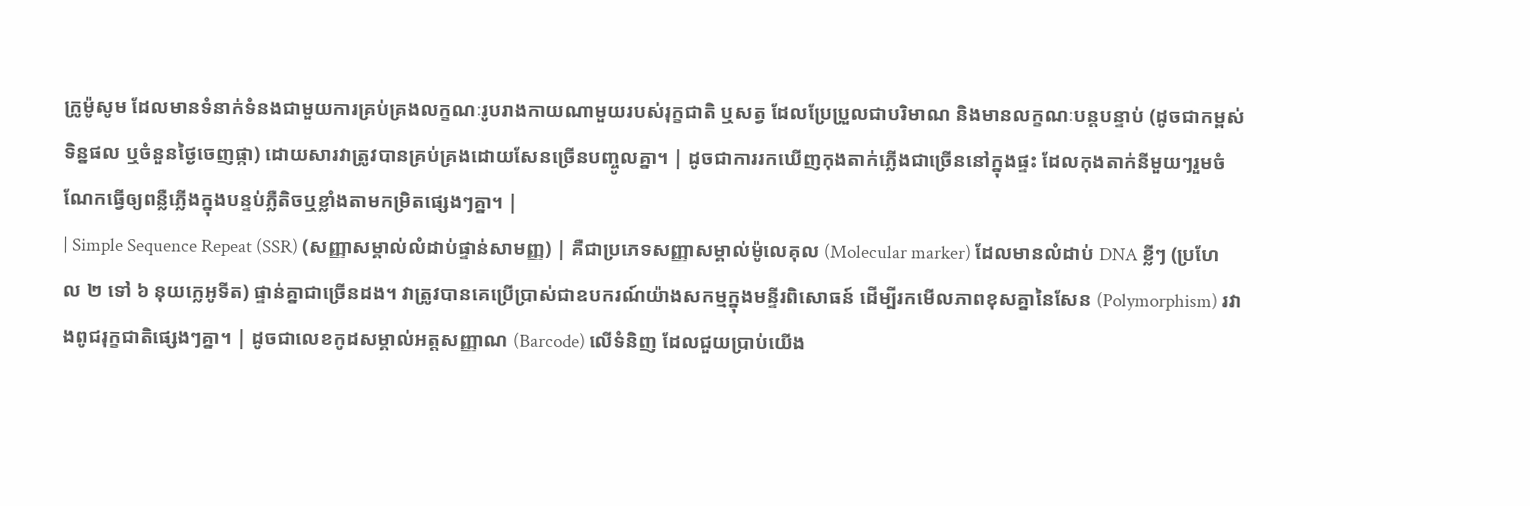ក្រូម៉ូសូម ដែលមានទំនាក់ទំនងជាមួយការគ្រប់គ្រងលក្ខណៈរូបរាងកាយណាមួយរបស់រុក្ខជាតិ ឬសត្វ ដែលប្រែប្រួលជាបរិមាណ និងមានលក្ខណៈបន្តបន្ទាប់ (ដូចជាកម្ពស់ ទិន្នផល ឬចំនួនថ្ងៃចេញផ្កា) ដោយសារវាត្រូវបានគ្រប់គ្រងដោយសែនច្រើនបញ្ចូលគ្នា។ | ដូចជាការរកឃើញកុងតាក់ភ្លើងជាច្រើននៅក្នុងផ្ទះ ដែលកុងតាក់នីមួយៗរួមចំណែកធ្វើឲ្យពន្លឺភ្លើងក្នុងបន្ទប់ភ្លឺតិចឬខ្លាំងតាមកម្រិតផ្សេងៗគ្នា។ |
| Simple Sequence Repeat (SSR) (សញ្ញាសម្គាល់លំដាប់ផ្ទាន់សាមញ្ញ) | គឺជាប្រភេទសញ្ញាសម្គាល់ម៉ូលេគុល (Molecular marker) ដែលមានលំដាប់ DNA ខ្លីៗ (ប្រហែល ២ ទៅ ៦ នុយក្លេអូទីត) ផ្ទាន់គ្នាជាច្រើនដង។ វាត្រូវបានគេប្រើប្រាស់ជាឧបករណ៍យ៉ាងសកម្មក្នុងមន្ទីរពិសោធន៍ ដើម្បីរកមើលភាពខុសគ្នានៃសែន (Polymorphism) រវាងពូជរុក្ខជាតិផ្សេងៗគ្នា។ | ដូចជាលេខកូដសម្គាល់អត្តសញ្ញាណ (Barcode) លើទំនិញ ដែលជួយប្រាប់យើង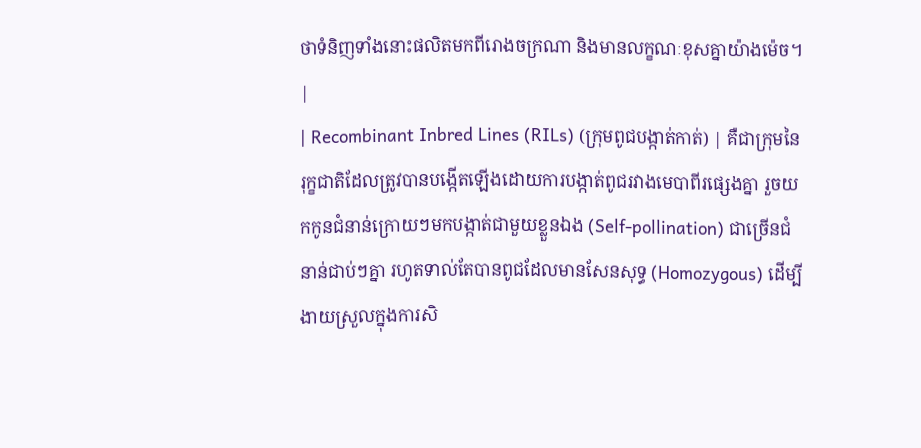ថាទំនិញទាំងនោះផលិតមកពីរោងចក្រណា និងមានលក្ខណៈខុសគ្នាយ៉ាងម៉េច។ |
| Recombinant Inbred Lines (RILs) (ក្រុមពូជបង្កាត់កាត់) | គឺជាក្រុមនៃរុក្ខជាតិដែលត្រូវបានបង្កើតឡើងដោយការបង្កាត់ពូជរវាងមេបាពីរផ្សេងគ្នា រួចយកកូនជំនាន់ក្រោយៗមកបង្កាត់ជាមួយខ្លួនឯង (Self-pollination) ជាច្រើនជំនាន់ជាប់ៗគ្នា រហូតទាល់តែបានពូជដែលមានសែនសុទ្ធ (Homozygous) ដើម្បីងាយស្រួលក្នុងការសិ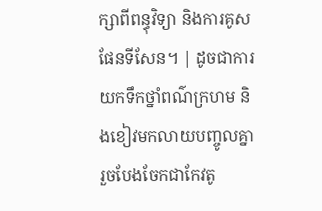ក្សាពីពន្ធុវិទ្យា និងការគូសផែនទីសែន។ | ដូចជាការយកទឹកថ្នាំពណ៌ក្រហម និងខៀវមកលាយបញ្ចូលគ្នា រួចបែងចែកជាកែវតូ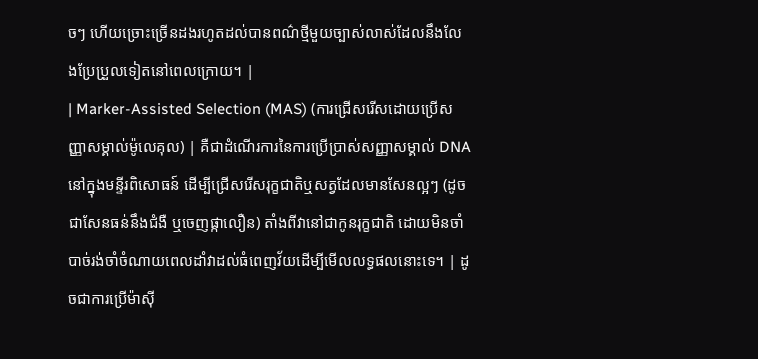ចៗ ហើយច្រោះច្រើនដងរហូតដល់បានពណ៌ថ្មីមួយច្បាស់លាស់ដែលនឹងលែងប្រែប្រួលទៀតនៅពេលក្រោយ។ |
| Marker-Assisted Selection (MAS) (ការជ្រើសរើសដោយប្រើសញ្ញាសម្គាល់ម៉ូលេគុល) | គឺជាដំណើរការនៃការប្រើប្រាស់សញ្ញាសម្គាល់ DNA នៅក្នុងមន្ទីរពិសោធន៍ ដើម្បីជ្រើសរើសរុក្ខជាតិឬសត្វដែលមានសែនល្អៗ (ដូចជាសែនធន់នឹងជំងឺ ឬចេញផ្កាលឿន) តាំងពីវានៅជាកូនរុក្ខជាតិ ដោយមិនចាំបាច់រង់ចាំចំណាយពេលដាំវាដល់ធំពេញវ័យដើម្បីមើលលទ្ធផលនោះទេ។ | ដូចជាការប្រើម៉ាស៊ី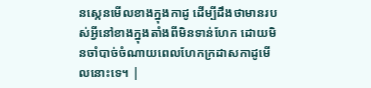នស្កេនមើលខាងក្នុងកាដូ ដើម្បីដឹងថាមានរបស់អ្វីនៅខាងក្នុងតាំងពីមិនទាន់ហែក ដោយមិនចាំបាច់ចំណាយពេលហែកក្រដាសកាដូមើលនោះទេ។ |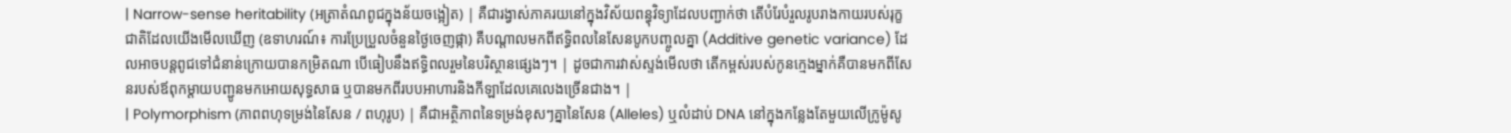| Narrow-sense heritability (អត្រាតំណពូជក្នុងន័យចង្អៀត) | គឺជារង្វាស់ភាគរយនៅក្នុងវិស័យពន្ធុវិទ្យាដែលបញ្ជាក់ថា តើបំរែបំរួលរូបរាងកាយរបស់រុក្ខជាតិដែលយើងមើលឃើញ (ឧទាហរណ៍៖ ការប្រែប្រួលចំនួនថ្ងៃចេញផ្កា) គឺបណ្តាលមកពីឥទ្ធិពលនៃសែនបូកបញ្ចូលគ្នា (Additive genetic variance) ដែលអាចបន្តពូជទៅជំនាន់ក្រោយបានកម្រិតណា បើធៀបនឹងឥទ្ធិពលរួមនៃបរិស្ថានផ្សេងៗ។ | ដូចជាការវាស់ស្ទង់មើលថា តើកម្ពស់របស់កូនក្មេងម្នាក់គឺបានមកពីសែនរបស់ឪពុកម្តាយបញ្ជូនមកអោយសុទ្ធសាធ ឬបានមកពីរបបអាហារនិងកីឡាដែលគេលេងច្រើនជាង។ |
| Polymorphism (ភាពពហុទម្រង់នៃសែន / ពហុរូប) | គឺជាអត្ថិភាពនៃទម្រង់ខុសៗគ្នានៃសែន (Alleles) ឬលំដាប់ DNA នៅក្នុងកន្លែងតែមួយលើក្រូម៉ូសូ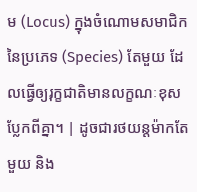ម (Locus) ក្នុងចំណោមសមាជិកនៃប្រភេទ (Species) តែមួយ ដែលធ្វើឲ្យរុក្ខជាតិមានលក្ខណៈខុសប្លែកពីគ្នា។ | ដូចជារថយន្តម៉ាកតែមួយ និង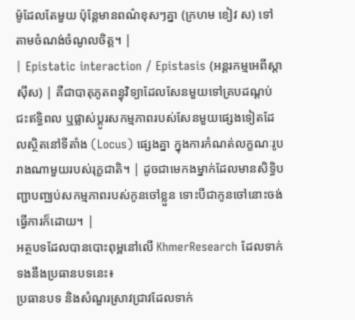ម៉ូដែលតែមួយ ប៉ុន្តែមានពណ៌ខុសៗគ្នា (ក្រហម ខៀវ ស) ទៅតាមចំណង់ចំណូលចិត្ត។ |
| Epistatic interaction / Epistasis (អន្តរកម្មអេពីស្តាស៊ីស) | គឺជាបាតុភូតពន្ធុវិទ្យាដែលសែនមួយទៅគ្របដណ្តប់ ជះឥទ្ធិពល ឬផ្លាស់ប្តូរសកម្មភាពរបស់សែនមួយផ្សេងទៀតដែលស្ថិតនៅទីតាំង (Locus) ផ្សេងគ្នា ក្នុងការកំណត់លក្ខណៈរូបរាងណាមួយរបស់រុក្ខជាតិ។ | ដូចជាមេកងម្នាក់ដែលមានសិទ្ធិបញ្ជាបញ្ឈប់សកម្មភាពរបស់កូនចៅខ្លួន ទោះបីជាកូនចៅនោះចង់ធ្វើការក៏ដោយ។ |
អត្ថបទដែលបានបោះពុម្ពនៅលើ KhmerResearch ដែលទាក់ទងនឹងប្រធានបទនេះ៖
ប្រធានបទ និងសំណួរស្រាវជ្រាវដែលទាក់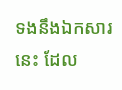ទងនឹងឯកសារនេះ ដែល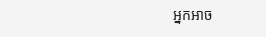អ្នកអាច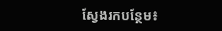ស្វែងរកបន្ថែម៖